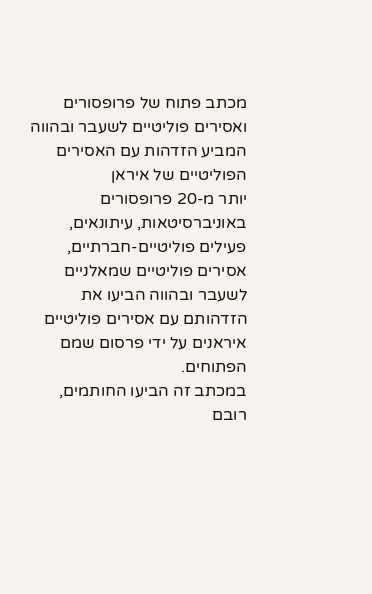מכתב פתוח של פרופסורים ואסירים פוליטיים לשעבר ובהווה המביע הזדהות עם האסירים הפוליטיים של איראן
יותר מ-20 פרופסורים באוניברסיטאות, עיתונאים, פעילים פוליטיים-חברתיים, אסירים פוליטיים שמאלניים לשעבר ובהווה הביעו את הזדהותם עם אסירים פוליטיים איראנים על ידי פרסום שמם הפתוחים.
במכתב זה הביעו החותמים, רובם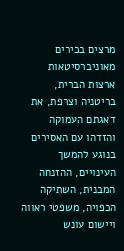מרצים בכירים מאוניברסיטאות ארצות הברית, בריטניה וצרפת, את דאגתם העמוקה והזדהו עם האסירים בנוגע להמשך העינויים, ההזנחה המבנית, השתיקה הכפויה, משפטי ראווה ויישום עונש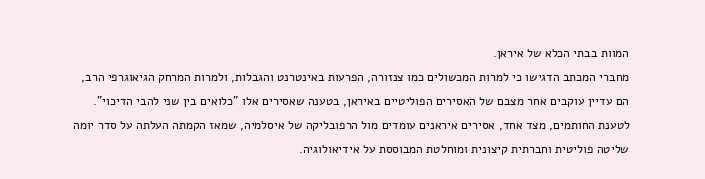המוות בבתי הכלא של איראן.
מחברי המכתב הדגישו כי למרות המכשולים כמו צנזורה, הפרעות באינטרנט והגבלות, ולמרות המרחק הגיאוגרפי הרב, הם עדיין עוקבים אחר מצבם של האסירים הפוליטיים באיראן, בטענה שאסירים אלו "כלואים בין שני להבי הדיכוי". לטענת החותמים, מצד אחד, אסירים איראנים עומדים מול הרפובליקה של איסלמיה, שמאז הקמתה העלתה על סדר יומה שליטה פוליטית וחברתית קיצונית ומוחלטת המבוססת על אידיאולוגיה.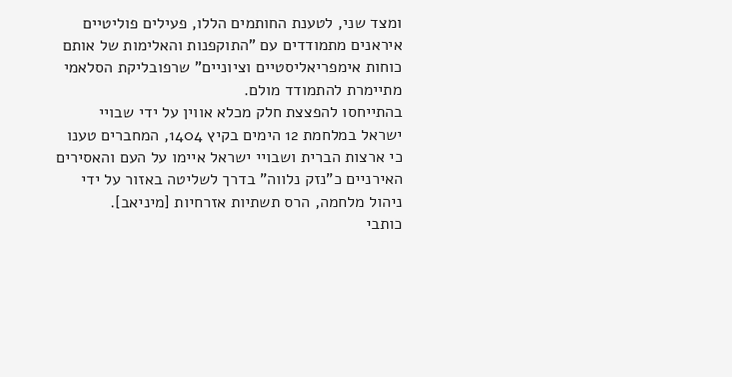ומצד שני, לטענת החותמים הללו, פעילים פוליטיים איראנים מתמודדים עם "התוקפנות והאלימות של אותם כוחות אימפריאליסטיים וציוניים" שרפובליקת הסלאמי מתיימרת להתמודד מולם.
בהתייחסו להפצצת חלק מכלא אווין על ידי שבויי ישראל במלחמת 12 הימים בקיץ 1404, המחברים טענו כי ארצות הברית ושבויי ישראל איימו על העם והאסירים האירניים כ"נזק נלווה" בדרך לשליטה באזור על ידי ניהול מלחמה, הרס תשתיות אזרחיות [מיניאב].
כותבי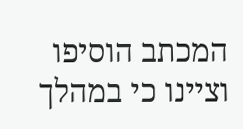המכתב הוסיפו וציינו כי במהלך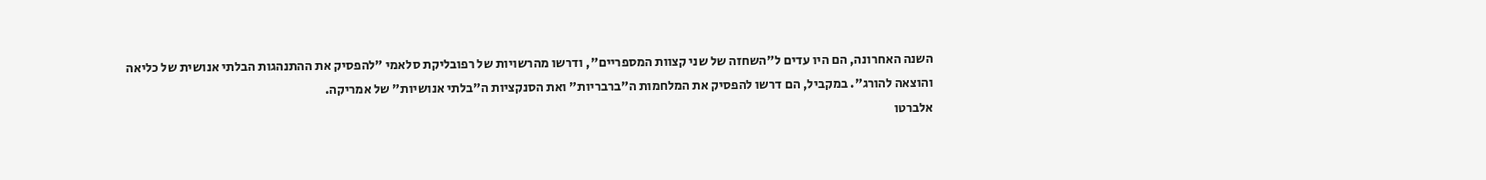השנה האחרונה, הם היו עדים ל"השחזה של שני קצוות המספריים", ודרשו מהרשויות של רפובליקת סלאמי "להפסיק את ההתנהגות הבלתי אנושית של כליאה והוצאה להורג". במקביל, הם דרשו להפסיק את המלחמות ה"ברבריות" ואת הסנקציות ה"בלתי אנושיות" של אמריקה.
אלברטו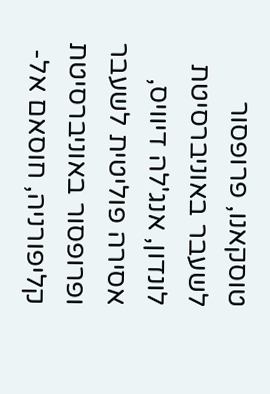טוסקאנו, פרופסור לשעבר באוניברסיטת לונדון, אנג'לה דיוויס, אסירה פוליטית לשעבר ופרופסור באוניברסיטת קליפורניה, חוסאם אל-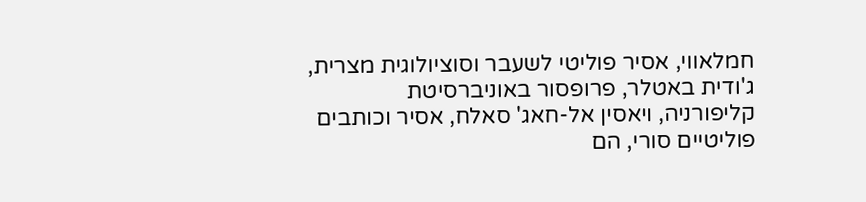חמלאווי, אסיר פוליטי לשעבר וסוציולוגית מצרית, ג'ודית באטלר, פרופסור באוניברסיטת קליפורניה, ויאסין אל-חאג' סאלח, אסיר וכותבים פוליטיים סורי, הם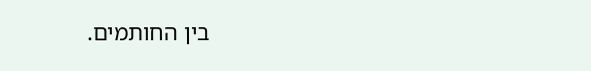בין החותמים.